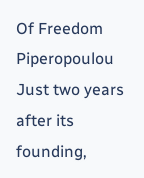Of Freedom Piperopoulou
Just two years after its founding,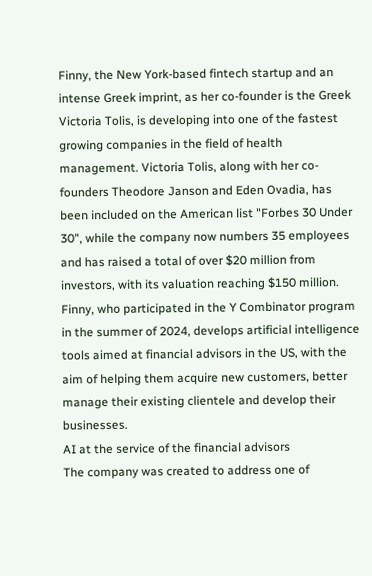Finny, the New York-based fintech startup and an intense Greek imprint, as her co-founder is the Greek Victoria Tolis, is developing into one of the fastest growing companies in the field of health management. Victoria Tolis, along with her co-founders Theodore Janson and Eden Ovadia, has been included on the American list "Forbes 30 Under 30", while the company now numbers 35 employees and has raised a total of over $20 million from investors, with its valuation reaching $150 million.
Finny, who participated in the Y Combinator program in the summer of 2024, develops artificial intelligence tools aimed at financial advisors in the US, with the aim of helping them acquire new customers, better manage their existing clientele and develop their businesses.
AI at the service of the financial advisors
The company was created to address one of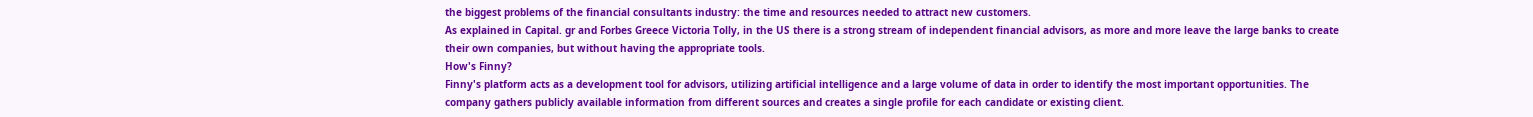the biggest problems of the financial consultants industry: the time and resources needed to attract new customers.
As explained in Capital. gr and Forbes Greece Victoria Tolly, in the US there is a strong stream of independent financial advisors, as more and more leave the large banks to create their own companies, but without having the appropriate tools.
How's Finny?
Finny's platform acts as a development tool for advisors, utilizing artificial intelligence and a large volume of data in order to identify the most important opportunities. The company gathers publicly available information from different sources and creates a single profile for each candidate or existing client.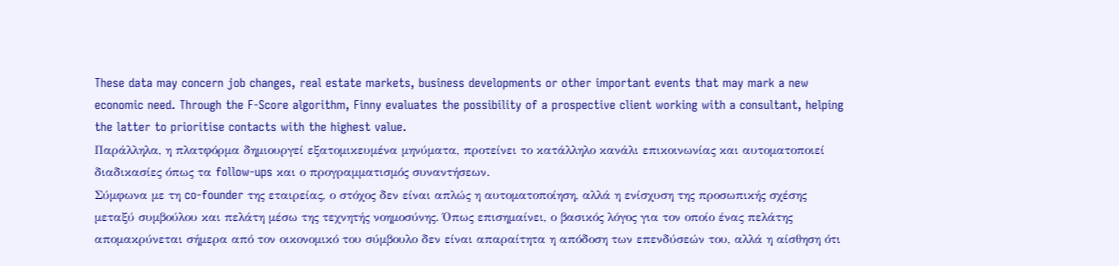These data may concern job changes, real estate markets, business developments or other important events that may mark a new economic need. Through the F-Score algorithm, Finny evaluates the possibility of a prospective client working with a consultant, helping the latter to prioritise contacts with the highest value.
Παράλληλα, η πλατφόρμα δημιουργεί εξατομικευμένα μηνύματα, προτείνει το κατάλληλο κανάλι επικοινωνίας και αυτοματοποιεί διαδικασίες όπως τα follow-ups και ο προγραμματισμός συναντήσεων.
Σύμφωνα με τη co-founder της εταιρείας, ο στόχος δεν είναι απλώς η αυτοματοποίηση, αλλά η ενίσχυση της προσωπικής σχέσης μεταξύ συμβούλου και πελάτη μέσω της τεχνητής νοημοσύνης. Όπως επισημαίνει, ο βασικός λόγος για τον οποίο ένας πελάτης απομακρύνεται σήμερα από τον οικονομικό του σύμβουλο δεν είναι απαραίτητα η απόδοση των επενδύσεών του, αλλά η αίσθηση ότι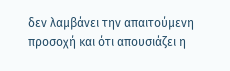δεν λαμβάνει την απαιτούμενη προσοχή και ότι απουσιάζει η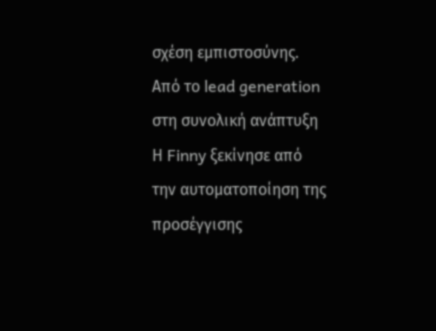σχέση εμπιστοσύνης.
Από το lead generation στη συνολική ανάπτυξη
Η Finny ξεκίνησε από την αυτοματοποίηση της προσέγγισης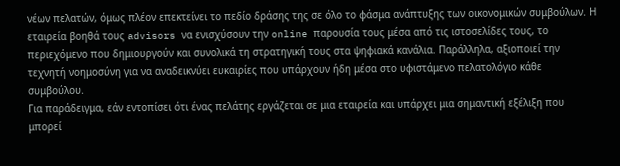νέων πελατών, όμως πλέον επεκτείνει το πεδίο δράσης της σε όλο το φάσμα ανάπτυξης των οικονομικών συμβούλων. Η εταιρεία βοηθά τους advisors να ενισχύσουν την online παρουσία τους μέσα από τις ιστοσελίδες τους, το περιεχόμενο που δημιουργούν και συνολικά τη στρατηγική τους στα ψηφιακά κανάλια. Παράλληλα, αξιοποιεί την τεχνητή νοημοσύνη για να αναδεικνύει ευκαιρίες που υπάρχουν ήδη μέσα στο υφιστάμενο πελατολόγιο κάθε συμβούλου.
Για παράδειγμα, εάν εντοπίσει ότι ένας πελάτης εργάζεται σε μια εταιρεία και υπάρχει μια σημαντική εξέλιξη που μπορεί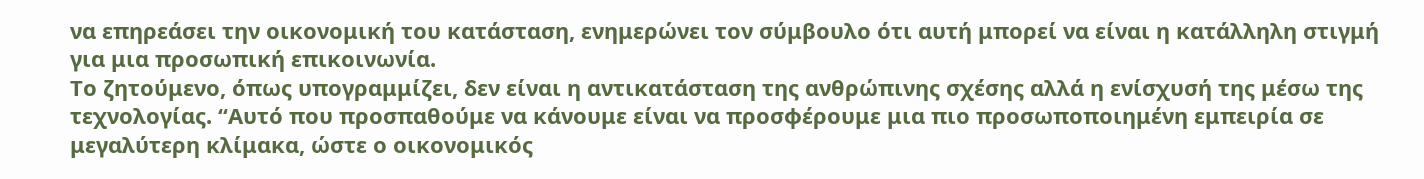να επηρεάσει την οικονομική του κατάσταση, ενημερώνει τον σύμβουλο ότι αυτή μπορεί να είναι η κατάλληλη στιγμή για μια προσωπική επικοινωνία.
Το ζητούμενο, όπως υπογραμμίζει, δεν είναι η αντικατάσταση της ανθρώπινης σχέσης αλλά η ενίσχυσή της μέσω της τεχνολογίας. “Αυτό που προσπαθούμε να κάνουμε είναι να προσφέρουμε μια πιο προσωποποιημένη εμπειρία σε μεγαλύτερη κλίμακα, ώστε ο οικονομικός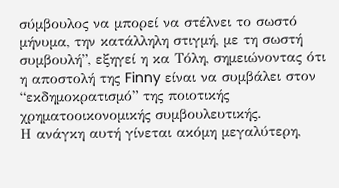σύμβουλος να μπορεί να στέλνει το σωστό μήνυμα, την κατάλληλη στιγμή, με τη σωστή συμβουλή”, εξηγεί η κα Τόλη, σημειώνοντας ότι η αποστολή της Finny είναι να συμβάλει στον “εκδημοκρατισμό” της ποιοτικής χρηματοοικονομικής συμβουλευτικής.
Η ανάγκη αυτή γίνεται ακόμη μεγαλύτερη,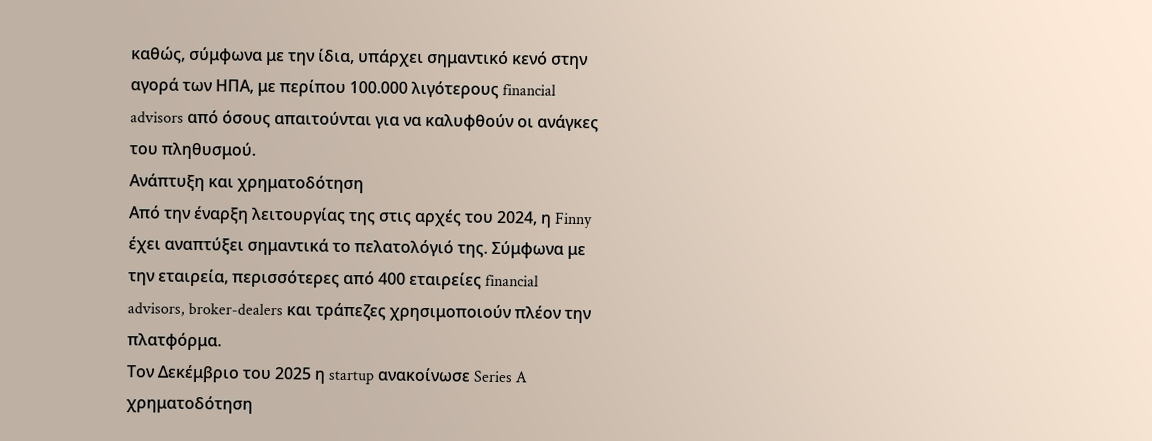καθώς, σύμφωνα με την ίδια, υπάρχει σημαντικό κενό στην αγορά των ΗΠΑ, με περίπου 100.000 λιγότερους financial advisors από όσους απαιτούνται για να καλυφθούν οι ανάγκες του πληθυσμού.
Ανάπτυξη και χρηματοδότηση
Από την έναρξη λειτουργίας της στις αρχές του 2024, η Finny έχει αναπτύξει σημαντικά το πελατολόγιό της. Σύμφωνα με την εταιρεία, περισσότερες από 400 εταιρείες financial advisors, broker-dealers και τράπεζες χρησιμοποιούν πλέον την πλατφόρμα.
Τον Δεκέμβριο του 2025 η startup ανακοίνωσε Series A χρηματοδότηση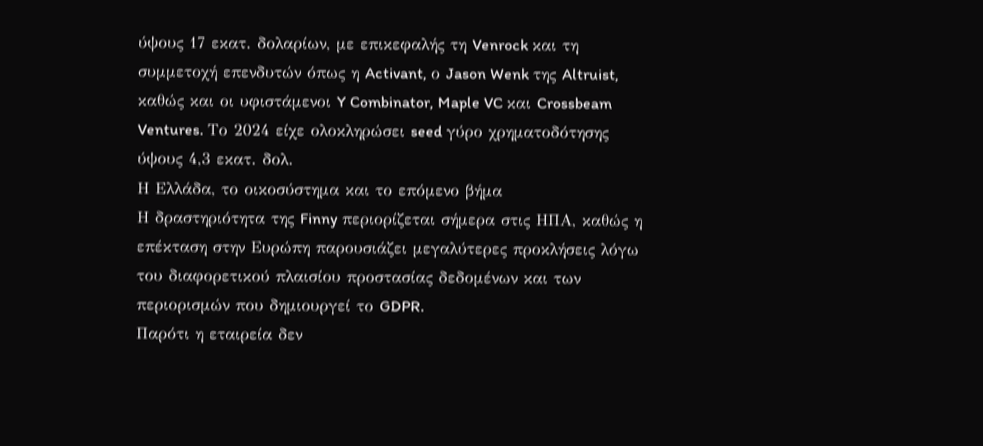ύψους 17 εκατ. δολαρίων, με επικεφαλής τη Venrock και τη συμμετοχή επενδυτών όπως η Activant, ο Jason Wenk της Altruist, καθώς και οι υφιστάμενοι Y Combinator, Maple VC και Crossbeam Ventures. Το 2024 είχε ολοκληρώσει seed γύρο χρηματοδότησης ύψους 4,3 εκατ. δολ.
Η Ελλάδα, το οικοσύστημα και το επόμενο βήμα
Η δραστηριότητα της Finny περιορίζεται σήμερα στις ΗΠΑ, καθώς η επέκταση στην Ευρώπη παρουσιάζει μεγαλύτερες προκλήσεις λόγω του διαφορετικού πλαισίου προστασίας δεδομένων και των περιορισμών που δημιουργεί το GDPR.
Παρότι η εταιρεία δεν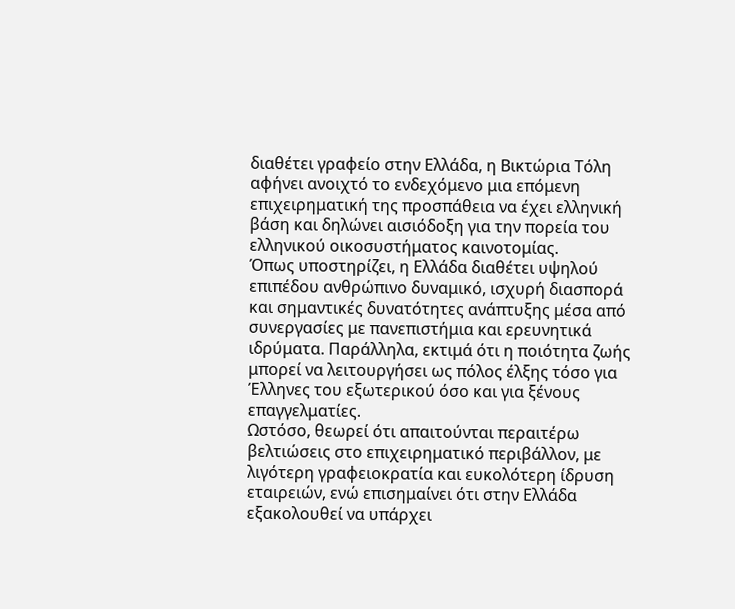διαθέτει γραφείο στην Ελλάδα, η Βικτώρια Τόλη αφήνει ανοιχτό το ενδεχόμενο μια επόμενη επιχειρηματική της προσπάθεια να έχει ελληνική βάση και δηλώνει αισιόδοξη για την πορεία του ελληνικού οικοσυστήματος καινοτομίας.
Όπως υποστηρίζει, η Ελλάδα διαθέτει υψηλού επιπέδου ανθρώπινο δυναμικό, ισχυρή διασπορά και σημαντικές δυνατότητες ανάπτυξης μέσα από συνεργασίες με πανεπιστήμια και ερευνητικά ιδρύματα. Παράλληλα, εκτιμά ότι η ποιότητα ζωής μπορεί να λειτουργήσει ως πόλος έλξης τόσο για Έλληνες του εξωτερικού όσο και για ξένους επαγγελματίες.
Ωστόσο, θεωρεί ότι απαιτούνται περαιτέρω βελτιώσεις στο επιχειρηματικό περιβάλλον, με λιγότερη γραφειοκρατία και ευκολότερη ίδρυση εταιρειών, ενώ επισημαίνει ότι στην Ελλάδα εξακολουθεί να υπάρχει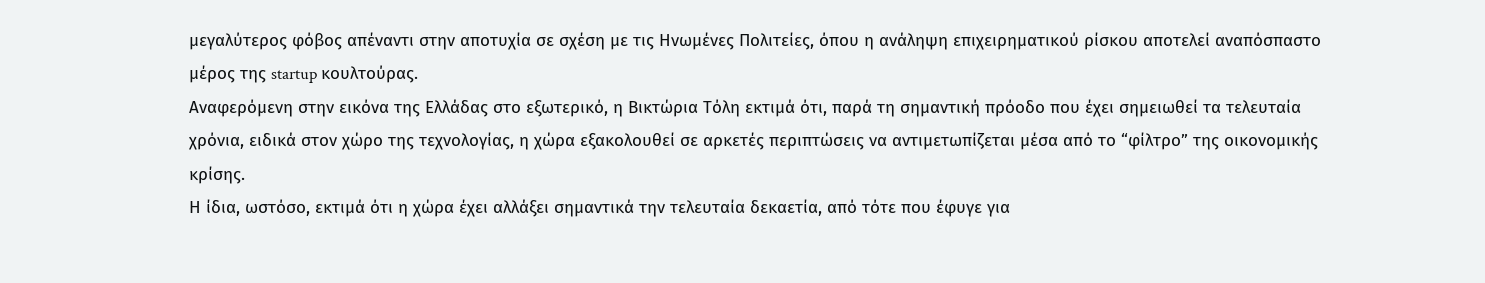μεγαλύτερος φόβος απέναντι στην αποτυχία σε σχέση με τις Ηνωμένες Πολιτείες, όπου η ανάληψη επιχειρηματικού ρίσκου αποτελεί αναπόσπαστο μέρος της startup κουλτούρας.
Αναφερόμενη στην εικόνα της Ελλάδας στο εξωτερικό, η Βικτώρια Τόλη εκτιμά ότι, παρά τη σημαντική πρόοδο που έχει σημειωθεί τα τελευταία χρόνια, ειδικά στον χώρο της τεχνολογίας, η χώρα εξακολουθεί σε αρκετές περιπτώσεις να αντιμετωπίζεται μέσα από το “φίλτρο” της οικονομικής κρίσης.
Η ίδια, ωστόσο, εκτιμά ότι η χώρα έχει αλλάξει σημαντικά την τελευταία δεκαετία, από τότε που έφυγε για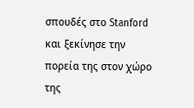σπουδές στο Stanford και ξεκίνησε την πορεία της στον χώρο της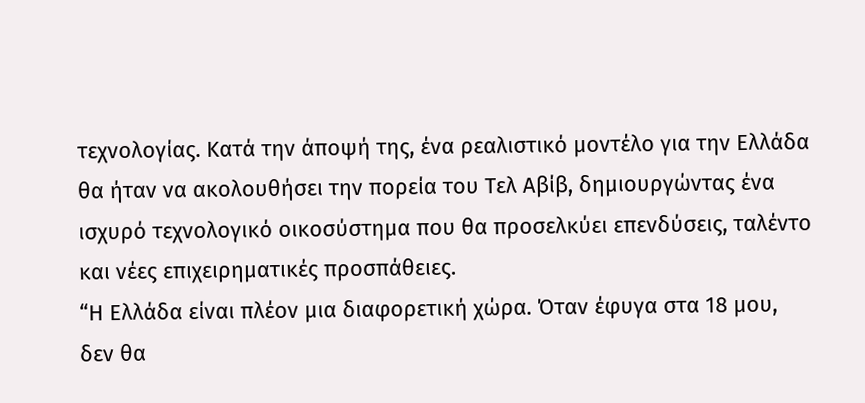τεχνολογίας. Κατά την άποψή της, ένα ρεαλιστικό μοντέλο για την Ελλάδα θα ήταν να ακολουθήσει την πορεία του Τελ Αβίβ, δημιουργώντας ένα ισχυρό τεχνολογικό οικοσύστημα που θα προσελκύει επενδύσεις, ταλέντο και νέες επιχειρηματικές προσπάθειες.
“Η Ελλάδα είναι πλέον μια διαφορετική χώρα. Όταν έφυγα στα 18 μου, δεν θα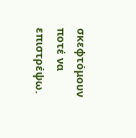σκεφτόμουν ποτέ να επιστρέψω.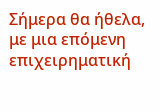Σήμερα θα ήθελα, με μια επόμενη επιχειρηματική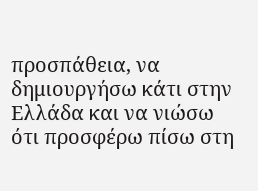προσπάθεια, να δημιουργήσω κάτι στην Ελλάδα και να νιώσω ότι προσφέρω πίσω στη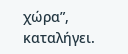χώρα”, καταλήγει.